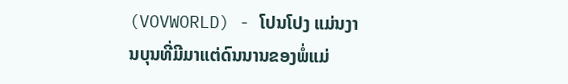(VOVWORLD) - ໂປນໂປງ ແມ່ນງານບຸນທີ່ມີມາແຕ່ດົນນານຂອງພໍ່ແມ່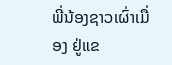ພີ່ນ້ອງຊາວເຜົ່າເມື່ອງ ຢູ່ແຂ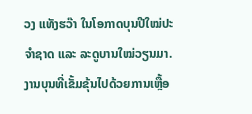ວງ ແທັງຮວ໊າ ໃນໂອກາດບຸນປີໃໝ່ປະຈຳຊາດ ແລະ ລະດູບານໃໝ່ວຽນມາ. ງານບຸນທີ່ເຂັ້ມຂຸ້ນໄປດ້ວຍການເຫຼື້ອ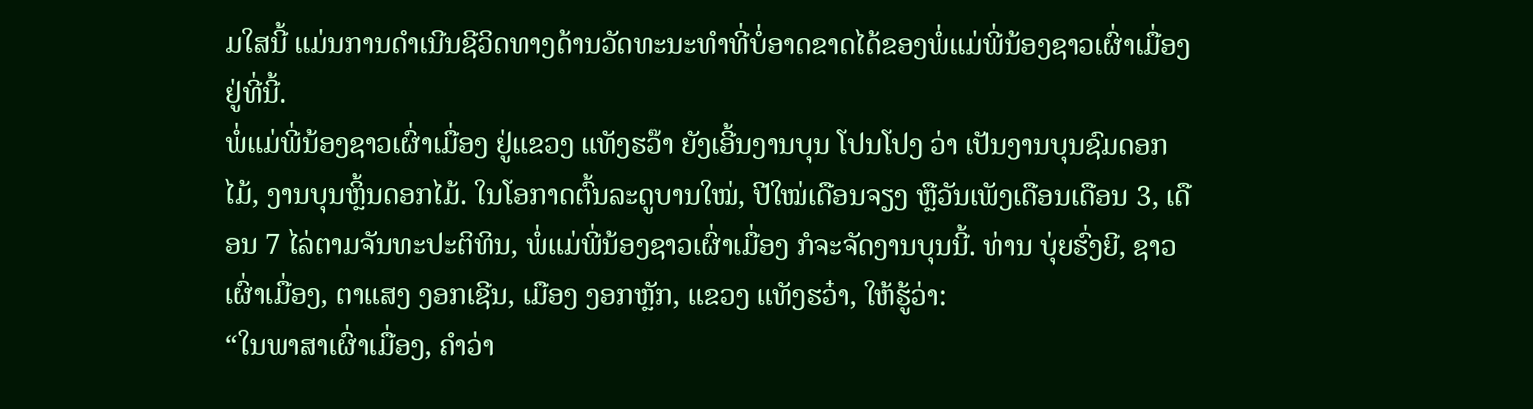ມໃສນີ້ ແມ່ນການດຳເນີນຊີວິດທາງດ້ານວັດທະນະທຳທີ່ບໍ່ອາດຂາດໄດ້ຂອງພໍ່ແມ່ພີ່ນ້ອງຊາວເຜົ່າເມື່ອງ ຢູ່ທີ່ນີ້.
ພໍ່ແມ່ພີ່ນ້ອງຊາວເຜົ່າເມື່ອງ ຢູ່ແຂວງ ແທັງຮວ໊າ ຍັງເອີ້ນງານບຸນ ໂປນໂປງ ວ່າ ເປັນງານບຸນຊົມດອກໄມ້, ງານບຸນຫຼິ້ນດອກໄມ້. ໃນໂອກາດຕົ້ນລະດູບານໃໝ່, ປີໃໝ່ເດືອນຈຽງ ຫຼືວັນເພັງເດືອນເດືອນ 3, ເດືອນ 7 ໄລ່ຕາມຈັນທະປະຕິທິນ, ພໍ່ແມ່ພີ່ນ້ອງຊາວເຜົ່າເມື່ອງ ກໍຈະຈັດງານບຸນນີ້. ທ່ານ ບຸ່ຍຮົ່ງຍີ, ຊາວເຜົ່າເມື່ອງ, ຕາແສງ ງອກເຊີນ, ເມືອງ ງອກຫຼັກ, ແຂວງ ແທັງຮວ໋າ, ໃຫ້ຮູ້ວ່າ:
“ໃນພາສາເຜົ່າເມື່ອງ, ຄຳວ່າ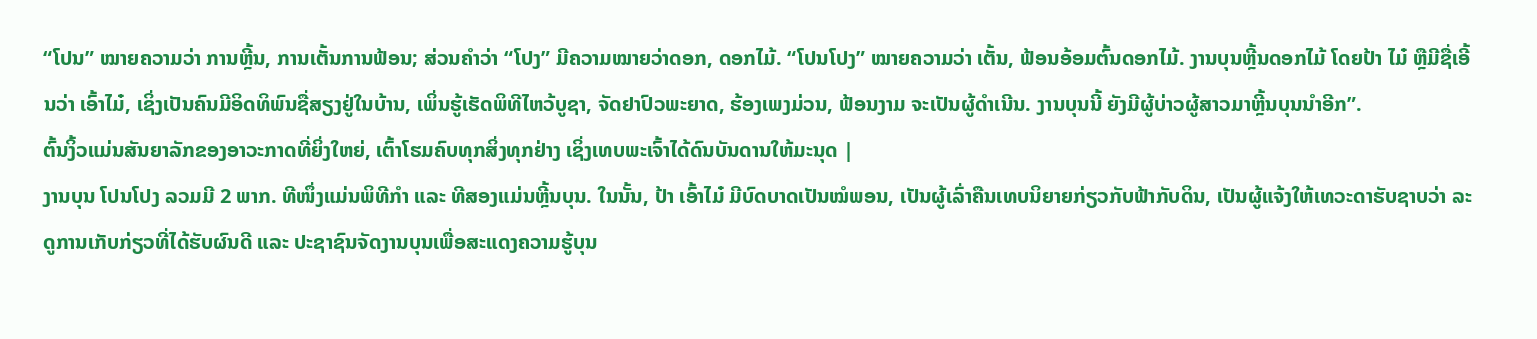“ໂປນ” ໝາຍຄວາມວ່າ ການຫຼີ້ນ, ການເຕັ້ນການຟ້ອນ; ສ່ວນຄຳວ່າ “ໂປງ” ມີຄວາມໝາຍວ່າດອກ, ດອກໄມ້. “ໂປນໂປງ” ໝາຍຄວາມວ່າ ເຕັ້ນ, ຟ້ອນອ້ອມຕົ້ນດອກໄມ້. ງານບຸນຫຼີ້ນດອກໄມ້ ໂດຍປ້າ ໄມ໋ ຫຼືມີຊື່ເອີ້ນວ່າ ເອົ້າໄມ໋, ເຊິ່ງເປັນຄົນມີອິດທິພົນຊື່ສຽງຢູ່ໃນບ້ານ, ເພິ່ນຮູ້ເຮັດພິທີໄຫວ້ບູຊາ, ຈັດຢາປົວພະຍາດ, ຮ້ອງເພງມ່ວນ, ຟ້ອນງາມ ຈະເປັນຜູ້ດຳເນີນ. ງານບຸນນີ້ ຍັງມີຜູ້ບ່າວຜູ້ສາວມາຫຼີ້ນບຸນນຳອີກ”.
ຕົ້ນງິ້ວແມ່ນສັນຍາລັກຂອງອາວະກາດທີ່ຍິ່ງໃຫຍ່, ເຕົ້າໂຮມຄົບທຸກສິ່ງທຸກຢ່າງ ເຊິ່ງເທບພະເຈົ້າໄດ້ດົນບັນດານໃຫ້ມະນຸດ |
ງານບຸນ ໂປນໂປງ ລວມມີ 2 ພາກ. ທີໜຶ່ງແມ່ນພິທີກຳ ແລະ ທີສອງແມ່ນຫຼີ້ນບຸນ. ໃນນັ້ນ, ປ້າ ເອົ້າໄມ໋ ມີບົດບາດເປັນໝໍພອນ, ເປັນຜູ້ເລົ່າຄືນເທບນິຍາຍກ່ຽວກັບຟ້າກັບດິນ, ເປັນຜູ້ແຈ້ງໃຫ້ເທວະດາຮັບຊາບວ່າ ລະດູການເກັບກ່ຽວທີ່ໄດ້ຮັບຜົນດີ ແລະ ປະຊາຊົນຈັດງານບຸນເພື່ອສະແດງຄວາມຮູ້ບຸນ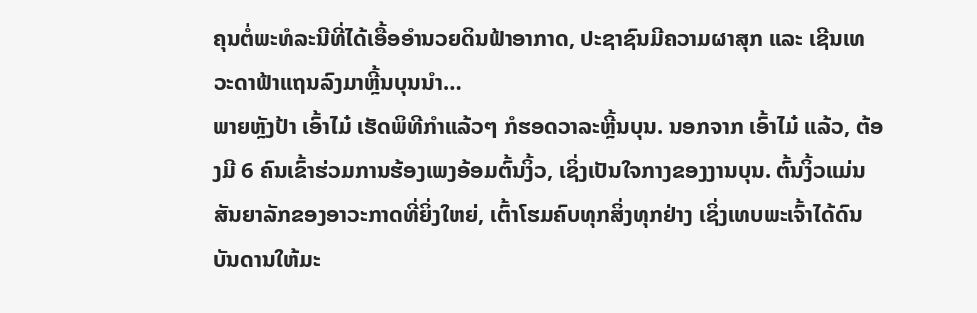ຄຸນຕໍ່ພະທໍລະນີທີ່ໄດ້ເອື້ອອຳນວຍດິນຟ້າອາກາດ, ປະຊາຊົນມີຄວາມຜາສຸກ ແລະ ເຊີນເທວະດາຟ້າແຖນລົງມາຫຼີ້ນບຸນນຳ…
ພາຍຫຼັງປ້າ ເອົ້າໄມ໋ ເຮັດພິທີກຳແລ້ວໆ ກໍຮອດວາລະຫຼີ້ນບຸນ. ນອກຈາກ ເອົ້າໄມ໋ ແລ້ວ, ຕ້ອງມີ 6 ຄົນເຂົ້າຮ່ວມການຮ້ອງເພງອ້ອມຕົ້ນງິ້ວ, ເຊິ່ງເປັນໃຈກາງຂອງງານບຸນ. ຕົ້ນງິ້ວແມ່ນສັນຍາລັກຂອງອາວະກາດທີ່ຍິ່ງໃຫຍ່, ເຕົ້າໂຮມຄົບທຸກສິ່ງທຸກຢ່າງ ເຊິ່ງເທບພະເຈົ້າໄດ້ດົນບັນດານໃຫ້ມະ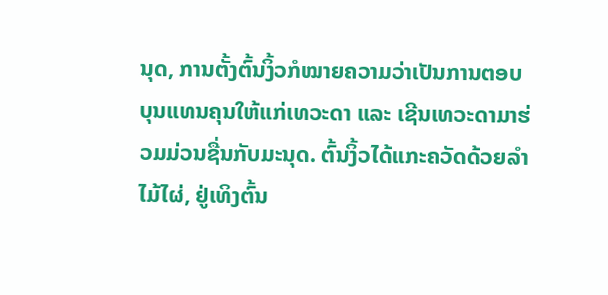ນຸດ, ການຕັ້ງຕົ້ນງິ້ວກໍໝາຍຄວາມວ່າເປັນການຕອບບຸນແທນຄຸນໃຫ້ແກ່ເທວະດາ ແລະ ເຊີນເທວະດາມາຮ່ວມມ່ວນຊື່ນກັບມະນຸດ. ຕົ້ນງິ້ວໄດ້ແກະຄວັດດ້ວຍລຳໄມ້ໄຜ່, ຢູ່ເທິງຕົ້ນ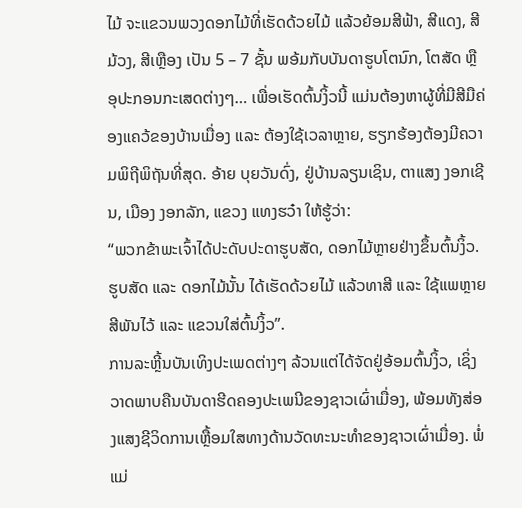ໄມ້ ຈະແຂວນພວງດອກໄມ້ທີ່ເຮັດດ້ວຍໄມ້ ແລ້ວຍ້ອມສີຟ້າ, ສີແດງ, ສີມ້ວງ, ສີເຫຼືອງ ເປັນ 5 – 7 ຊັ້ນ ພອ້ມກັບບັນດາຮູບໂຕນົກ, ໂຕສັດ ຫຼືອຸປະກອນກະເສດຕ່າງໆ… ເພື່ອເຮັດຕົ້ນງິ້ວນີ້ ແມ່ນຕ້ອງຫາຜູ້ທີ່ມີສີມືຄ່ອງແຄວ້ຂອງບ້ານເມື່ອງ ແລະ ຕ້ອງໃຊ້ເວລາຫຼາຍ, ຮຽກຮ້ອງຕ້ອງມີຄວາມພິຖີພິຖັນທີ່ສຸດ. ອ້າຍ ບຸຍວັນດົ່ງ, ຢູ່ບ້ານລຽນເຊິນ, ຕາແສງ ງອກເຊີນ, ເມືອງ ງອກລັກ, ແຂວງ ແທງຮວ໋າ ໃຫ້ຮູ້ວ່າ:
“ພວກຂ້າພະເຈົ້າໄດ້ປະດັບປະດາຮູບສັດ, ດອກໄມ້ຫຼາຍຢ່າງຂຶ້ນຕົ້ນງິ້ວ. ຮູບສັດ ແລະ ດອກໄມ້ນັ້ນ ໄດ້ເຮັດດ້ວຍໄມ້ ແລ້ວທາສີ ແລະ ໃຊ້ແພຫຼາຍສີພັນໄວ້ ແລະ ແຂວນໃສ່ຕົ້ນງິ້ວ”.
ການລະຫຼີ້ນບັນເທິງປະເພດຕ່າງໆ ລ້ວນແຕ່ໄດ້ຈັດຢູ່ອ້ອມຕົ້ນງິ້ວ, ເຊິ່ງວາດພາບຄືນບັນດາຮີດຄອງປະເພນີຂອງຊາວເຜົ່າເມື່ອງ, ພ້ອມທັງສ່ອງແສງຊີວິດການເຫຼື້ອມໃສທາງດ້ານວັດທະນະທຳຂອງຊາວເຜົ່າເມື່ອງ. ພໍ່ແມ່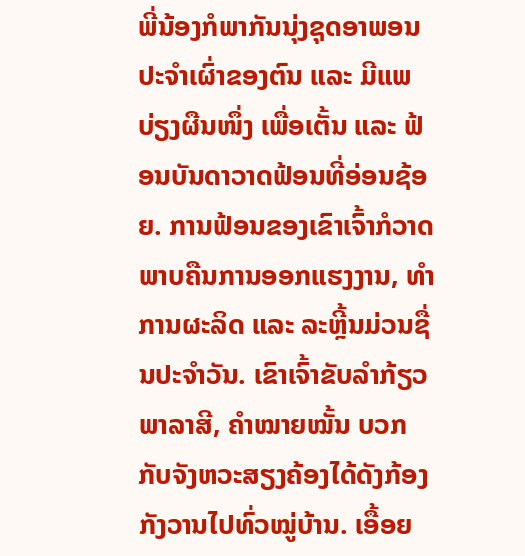ພີ່ນ້ອງກໍພາກັນນຸ່ງຊຸດອາພອນປະຈຳເຜົ່າຂອງຕົນ ແລະ ມີແພບ່ຽງຜືນໜຶ່ງ ເພື່ອເຕັ້ນ ແລະ ຟ້ອນບັນດາວາດຟ້ອນທີ່ອ່ອນຊ້ອຍ. ການຟ້ອນຂອງເຂົາເຈົ້າກໍວາດພາບຄືນການອອກແຮງງານ, ທຳການຜະລິດ ແລະ ລະຫຼີ້ນມ່ວນຊື່ນປະຈຳວັນ. ເຂົາເຈົ້າຂັບລຳກ້ຽວພາລາສີ, ຄຳໝາຍໝັ້ນ ບວກກັບຈັງຫວະສຽງຄ້ອງໄດ້ດັງກ້ອງກັງວານໄປທົ່ວໝູ່ບ້ານ. ເອື້ອຍ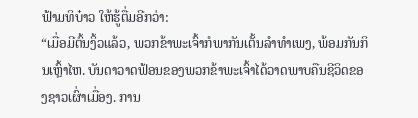ຟ້າມທິບ໋າວ ໃຫ້ຮູ້ຕື່ມອີກວ່າ:
“ເມື່ອມີຕົ້ນງິ້ວແລ້ວ, ພວກຂ້າພະເຈົ້າກໍພາກັນເຕັ້ນລຳທຳເພງ, ພ້ອມກັນກິນເຫຼົ້າໄຫ. ບັນດາວາດຟ້ອນຂອງພວກຂ້າພະເຈົ້າໄດ້ວາດພາບຄືນຊີວິດຂອງຊາວເຜົ່າເມື່ອງ. ການ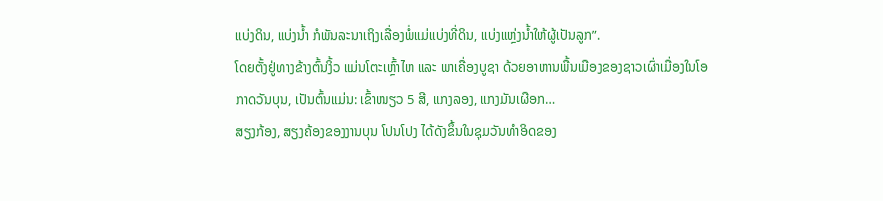ແບ່ງດິນ, ແບ່ງນ້ຳ ກໍພັນລະນາເຖິງເລື່ອງພໍ່ແມ່ແບ່ງທີ່ດິນ, ແບ່ງແຫຼ່ງນ້ຳໃຫ້ຜູ້ເປັນລູກ”.
ໂດຍຕັ້ງຢູ່ທາງຂ້າງຕົ້ນງິ້ວ ແມ່ນໂຕະເຫຼົ້າໄຫ ແລະ ພາເຄື່ອງບູຊາ ດ້ວຍອາຫານພື້ນເມືອງຂອງຊາວເຜົ່າເມື່ອງໃນໂອກາດວັນບຸນ, ເປັນຕົ້ນແມ່ນ: ເຂົ້າໜຽວ 5 ສີ, ແກງລອງ, ແກງມັນເຜືອກ…
ສຽງກ້ອງ, ສຽງຄ້ອງຂອງງານບຸນ ໂປນໂປງ ໄດ້ດັງຂຶ້ນໃນຊຸມວັນທຳອິດຂອງ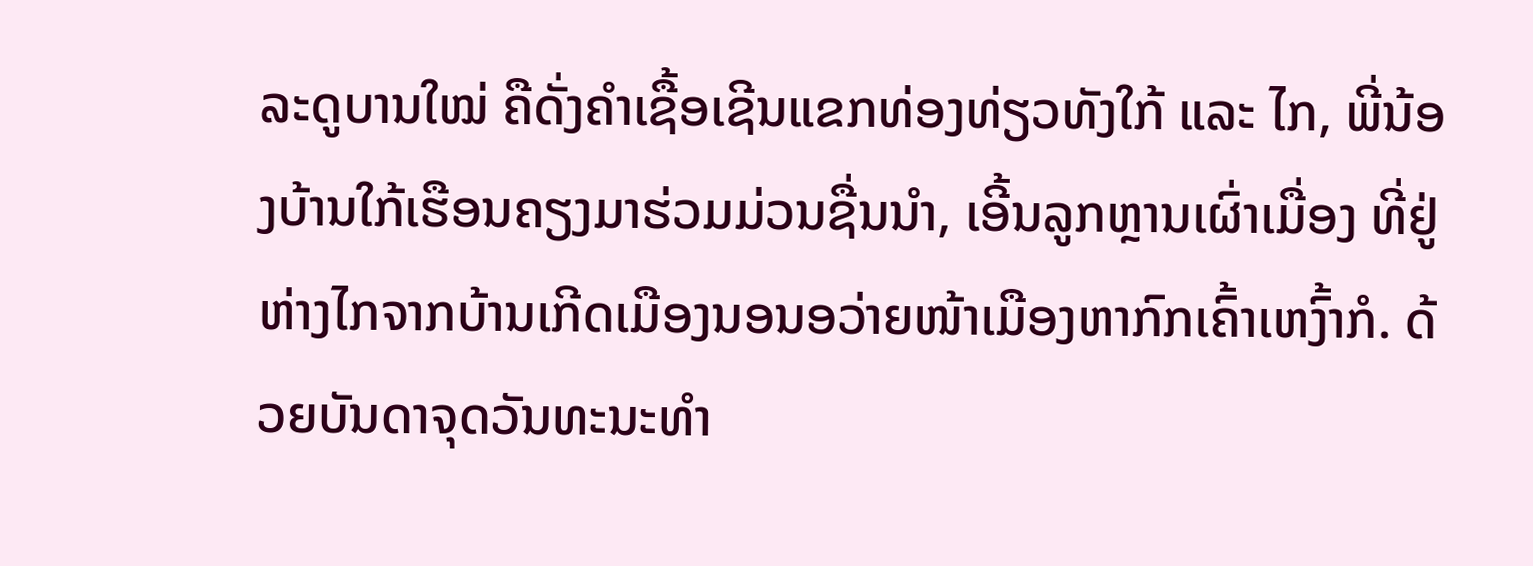ລະດູບານໃໝ່ ຄືດັ່ງຄຳເຊື້ອເຊີນແຂກທ່ອງທ່ຽວທັງໃກ້ ແລະ ໄກ, ພີ່ນ້ອງບ້ານໃກ້ເຮືອນຄຽງມາຮ່ວມມ່ວນຊື່ນນຳ, ເອີ້ນລູກຫຼານເຜົ່າເມື່ອງ ທີ່ຢູ່ຫ່າງໄກຈາກບ້ານເກີດເມືອງນອນອວ່າຍໜ້າເມືອງຫາກົກເຄົ້າເຫງົ້າກໍ. ດ້ວຍບັນດາຈຸດວັນທະນະທຳ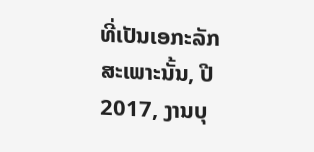ທີ່ເປັນເອກະລັກສະເພາະນັ້ນ, ປີ 2017, ງານບຸ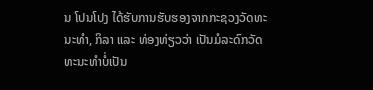ນ ໂປນໂປງ ໄດ້ຮັບການຮັບຮອງຈາກກະຊວງວັດທະນະທຳ, ກິລາ ແລະ ທ່ອງທ່ຽວວ່າ ເປັນມໍລະດົກວັດທະນະທຳບໍ່ເປັນ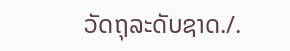ວັດຖຸລະດັບຊາດ./.